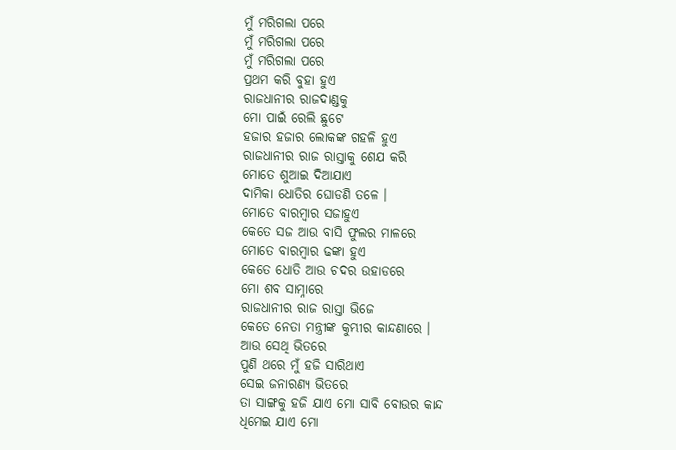ମୁଁ ମରିଗଲା ପରେ
ମୁଁ ମରିଗଲା ପରେ
ମୁଁ ମରିଗଲା ପରେ
ପ୍ରଥମ କରି ବୁହା ହୁଏ
ରାଜଧାନୀର ରାଜଦାଣ୍ଡକୁ
ମୋ ପାଇଁ ରେଲି ଛୁଟେ
ହଜାର ହଜାର ଲୋକଙ୍କ ଗହଳି ହୁଏ
ରାଜଧାନୀର ରାଜ ରାସ୍ତାକୁ ଶେଯ କରି
ମୋତେ ଶୁଆଇ ଦିଆଯାଏ
ଦାମିକା ଧୋତିର ଘୋଡଣି ତଳେ ।
ମୋତେ ବାରମ୍ବାର ସଜାହୁଏ
କେତେ ସଜ ଆଉ ବାସି ଫୁଲର ମାଳରେ
ମୋତେ ବାରମ୍ବାର ଢଙ୍କା ହୁଏ
କେତେ ଧୋତି ଆଉ ଚଦର ଉହାଡରେ
ମୋ ଶବ ସାମ୍ନାରେ
ରାଜଧାନୀର ରାଜ ରାସ୍ତା ଭିଜେ
କେତେ ନେତା ମନ୍ତ୍ରୀଙ୍କ କୁମ୍ଭୀର କାନ୍ଦଣାରେ ।
ଆଉ ସେଥି ଭିତରେ
ପୁଣି ଥରେ ମୁଁ ହଜି ସାରିଥାଏ
ସେଇ ଜନାରଣ୍ୟ ଭିତରେ
ତା ସାଙ୍ଗକୁ ହଜି ଯାଏ ମୋ ସାବି ବୋଉର କାନ୍ଦ
ଧିମେଇ ଯାଏ ମୋ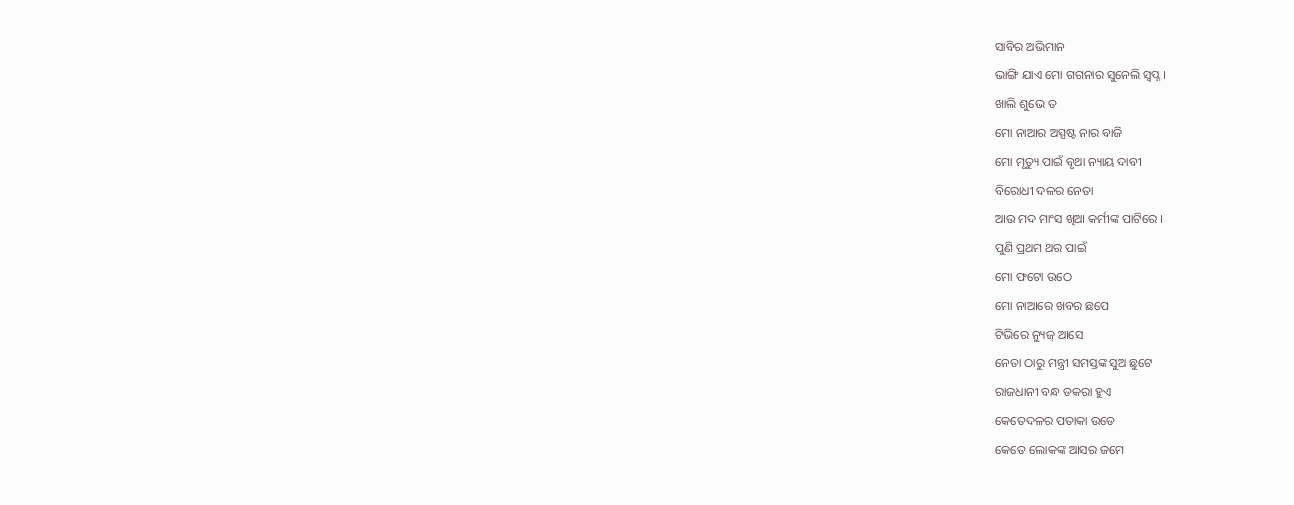ସାବିର ଅଭିମାନ
ଭାଙ୍ଗି ଯାଏ ମୋ ଗଗନାର ସୁନେଲି ସ୍ଵପ୍ନ ।
ଖାଲି ଶୁଭେ ତ
ମୋ ନାଆର ଅସ୍ପଷ୍ଟ ନାର ବାଜି
ମୋ ମୃତ୍ୟୁ ପାଇଁ ବୃଥା ନ୍ୟାୟ ଦାବୀ
ବିରୋଧୀ ଦଳର ନେତା
ଆଉ ମଦ ମାଂସ ଖିଆ କର୍ମୀଙ୍କ ପାଟିରେ ।
ପୁଣି ପ୍ରଥମ ଥର ପାଇଁ
ମୋ ଫଟୋ ଉଠେ
ମୋ ନାଆରେ ଖବର ଛପେ
ଟିଭିରେ ନ୍ୟୁଜ୍ ଆସେ
ନେତା ଠାରୁ ମନ୍ତ୍ରୀ ସମସ୍ତଙ୍କ ସୁଅ ଛୁଟେ
ରାଜଧାନୀ ବନ୍ଧ ଡକରା ହୁଏ
କେତେଦଳର ପତାକା ଉଡେ
କେତେ ଲୋକଙ୍କ ଆସର ଜମେ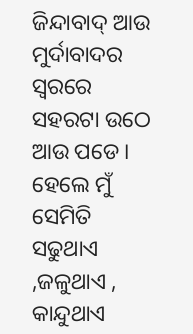ଜିନ୍ଦାବାଦ୍ ଆଉ ମୁର୍ଦାବାଦର ସ୍ଵରରେ
ସହରଟା ଉଠେ ଆଉ ପଡେ ।
ହେଲେ ମୁଁ
ସେମିତି ସଢୁଥାଏ ,ଜଳୁଥାଏ , କାନ୍ଦୁଥାଏ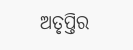ଅତୃପ୍ତିର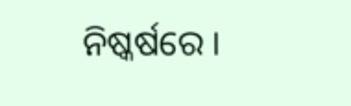ନିଷ୍କର୍ଷରେ ।